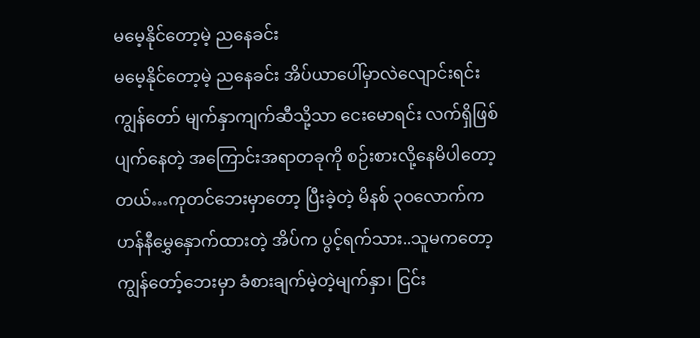မမေ့နိုင်တော့မဲ့ ညနေခင်း
မမေ့နိုင်တော့မဲ့ ညနေခင်း အိပ်ယာပေါ်မှာလဲလျောင်းရင်း ကျွန်တော် မျက်နှာကျက်ဆီသို့သာ ငေးမောရင်း လက်ရှိဖြစ်ပျက်နေတဲ့ အကြောင်းအရာတခုကို စဉ်းစားလို့နေမိပါတော့တယ်…ကုတင်ဘေးမှာတော့ ပြီးခဲ့တဲ့ မိနစ် ၃ဝလောက်က ဟန်နီမွှေနှောက်ထားတဲ့ အိပ်က ပွင့်ရက်သား..သူမကတော့ ကျွန်တော့်ဘေးမှာ ခံစားချက်မဲ့တဲ့မျက်နှာ၊ ငြင်း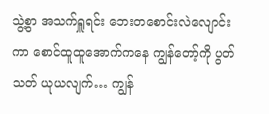သွဲ့စွာ အသက်ရှူရင်း ဘေးတစောင်းလဲလျောင်းကာ စောင်ထူထူအောက်ကနေ ကျွန်တော့်ကို ပွတ်သတ် ယုယလျက်… ကျွန်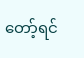တော့်ရင်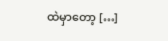ထဲမှာတော့ […]